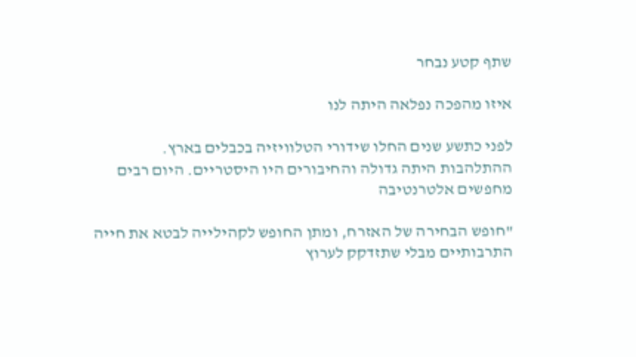שתף קטע נבחר

איזו מהפכה נפלאה היתה לנו

לפני כתשע שנים החלו שידורי הטלוויזיה בכבלים בארץ. ההתלהבות היתה גדולה והחיבורים היו היסטריים. היום רבים מחפשים אלטרנטיבה

"חופש הבחירה של האזרח, ומתן החופש לקהילייה לבטא את חייה התרבותיים מבלי שתזדקק לערוץ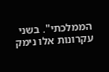הממלכתי". בשני עקרונות אלו נימק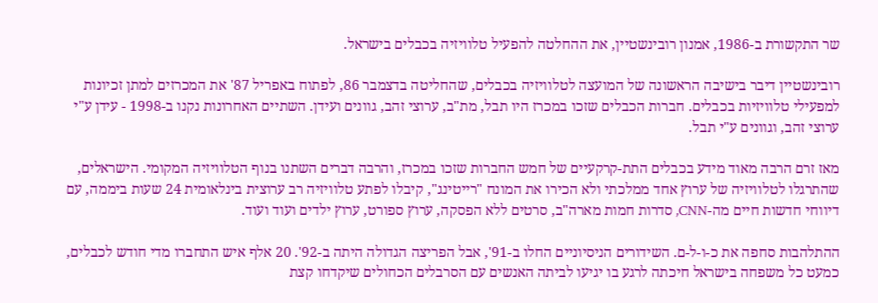שר התקשורת ב-1986, אמנון רובינשטיין, את ההחלטה להפעיל טלוויזיה בכבלים בישראל.

רובינשטיין דיבר בישיבה הראשונה של המועצה לטלוויזיה בכבלים, שהחליטה בדצמבר 86, לפתוח באפריל 87' את המכרזים למתן זכיונות למפעילי טלוויזיות בכבלים. חברות הכבלים שזכו במכרז היו תבל, מת"ב, ערוצי זהב, גוונים ועידן. השתיים האחרונות נקנו ב-1998 - עידן ע"י ערוצי זהב, וגוונים ע"י תבל.

מאז זרם הרבה מאוד מידע בכבלים התת-קרקעיים של חמש החברות שזכו במכרז, והרבה דברים השתנו בנוף הטלוויזיה המקומי. הישראלים, שהתרגלו לטלוויזיה של ערוץ אחד ממלכתי ולא הכירו את המונח "רייטינג", קיבלו לפתע טלוויזיה רב ערוצית בינלאומית 24 שעות ביממה, עם דיווחי חדשות חיים מה-CNN, סדרות חמות מארה"ב, סרטים ללא הפסקה, ערוץ ספורט, ערוץ ילדים ועוד ועוד.

ההתלהבות סחפה את כ-ו-ל-ם. השידורים הניסיוניים החלו ב-91', אבל הפריצה הגדולה היתה ב-92'. 20 אלף איש התחברו מדי חודש לכבלים, כמעט כל משפחה בישראל חיכתה לרגע בו יגיעו לביתה האנשים עם הסרבלים הכחולים שיקדחו קצת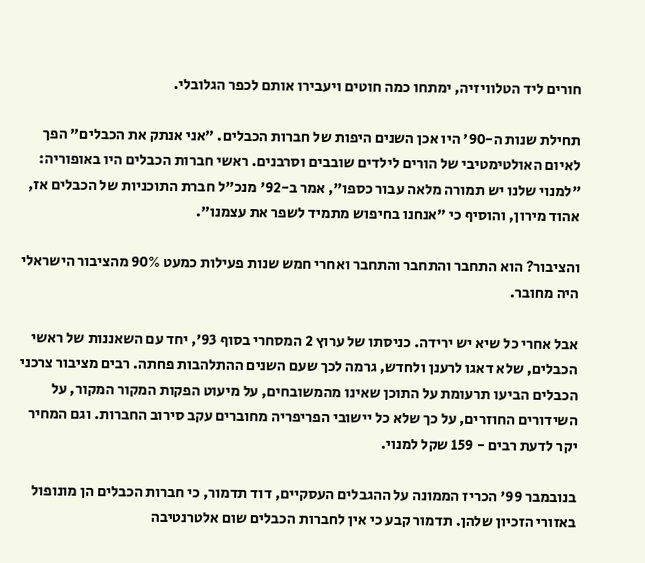חורים ליד הטלוויזיה, ימתחו כמה חוטים ויעבירו אותם לכפר הגלובלי.

תחילת שנות ה-90' היו אכן השנים היפות של חברות הכבלים. "אני אנתק את הכבלים" הפך לאיום האולטימטיבי של הורים לילדים שובבים וסרבנים. ראשי חברות הכבלים היו באופוריה: "למנוי שלנו יש תמורה מלאה עבור כספו", אמר ב-92' מנכ"ל חברת התוכניות של הכבלים אז, אהוד מירון, והוסיף כי "אנחנו בחיפוש מתמיד לשפר את עצמנו".

והציבור? הוא התחבר והתחבר והתחבר ואחרי חמש שנות פעילות כמעט 90% מהציבור הישראלי היה מחובר.

אבל אחרי כל שיא יש ירידה. כניסתו של ערוץ 2 המסחרי בסוף 93', יחד עם השאננות של ראשי הכבלים, שלא דאגו לרענן ולחדש, גרמה לכך שעם השנים ההתלהבות פחתה. רבים מציבור צרכני הכבלים הביעו תרעומת על התוכן שאינו מהמשובחים, על מיעוט הפקות המקור המקור, על השידורים החוזרים, על כך שלא כל יישובי הפריפריה מחוברים עקב סירוב החברות. וגם המחיר יקר לדעת רבים - 159 שקל למנוי.

בנובמבר 99' הכריז הממונה על ההגבלים העסקיים, דוד תדמור, כי חברות הכבלים הן מונופול באזורי הזכיון שלהן. תדמור קבע כי אין לחברות הכבלים שום אלטרנטיבה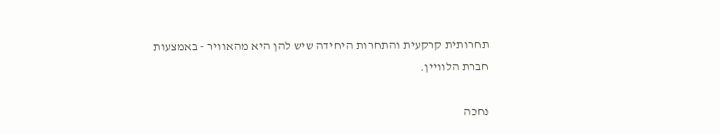תחרותית קרקעית והתחרות היחידה שיש להן היא מהאוויר - באמצעות חברת הלוויין.

נחכה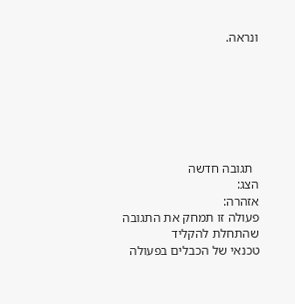ונראה.







  תגובה חדשה
הצג:
אזהרה:
פעולה זו תמחק את התגובה שהתחלת להקליד
טכנאי של הכבלים בפעולה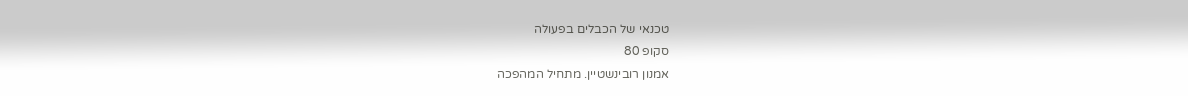טכנאי של הכבלים בפעולה
סקופ 80
אמנון רובינשטיין. מתחיל המהפכה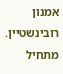אמנון רובינשטיין. מתחיל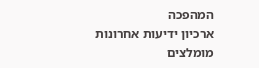המהפכה
ארכיון ידיעות אחרונות
מומלצים